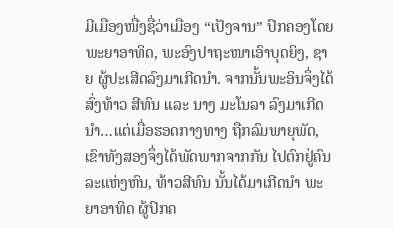ມີເມືອງໜື່ງຊື່ວ່າເມືອງ “ເປັງຈານ” ປົກຄອງໂດຍພະຍາອາທິດ, ພະອົງປາຖະໜາເອົາບຸດຍິງ, ຊາຍ ຜູ້ປະເສີດລົງມາເກີດນຳ. ຈາກນັ້ນພະອິນຈຶ່ງໄດ້ສົ່ງທ້າວ ສີທົນ ແລະ ນາງ ມະໂນລາ ລົງມາເກີດນຳ…ແຕ່ເມື່ອຮອດກາງທາງ ຖືກລົມພາຍຸພັດ, ເຂົາທັງສອງຈຶ່ງໄດ້ພັດພາກຈາກກັນ ໄປຕົກຢູ່ຄົນລະແຫ່ງຫົນ, ທ້າວສີທົນ ນັ້ນໄດ້ມາເກີດນຳ ພະຍາອາທິດ ຜູ້ປົກຄ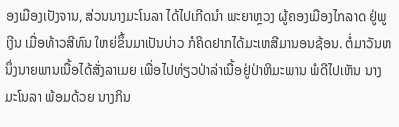ອງເມືອງເປັງຈານ, ສ່ວນນາງມະໂນລາ ໄດ້ໄປເກີດນຳ ພະຍາຫຼວງ ຜູ້ຄອງເມືອງໄກລາດ ຢູ່ພູເງີນ ເມື່ອທ້າວສີທົນ ໃຫຍ່ຂຶ້ນມາເປັນບ່າວ ກໍຄິດຢາກໄດ້ມະເຫສີມານອນຊ້ອນ. ຕໍ່ມາວັນຫນຶ່ງນາຍພານເນື້ອໄດ້ສັ່ງລາເມຍ ເພື່ອໄປທ່ຽວປ່າລ່າເນື້ອຢູ່ປ່າຫິມະພານ ພໍດີໄປເຫັນ ນາງມະໂນລາ ພ້ອມດ້ວຍ ນາງກິນ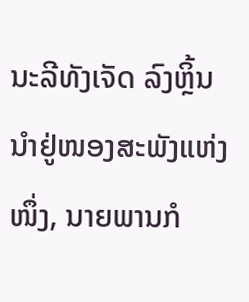ນະລີທັງເຈັດ ລົງຫຼິ້ນນຳຢູ່ໜອງສະພັງແຫ່ງໜຶ່ງ, ນາຍພານກໍ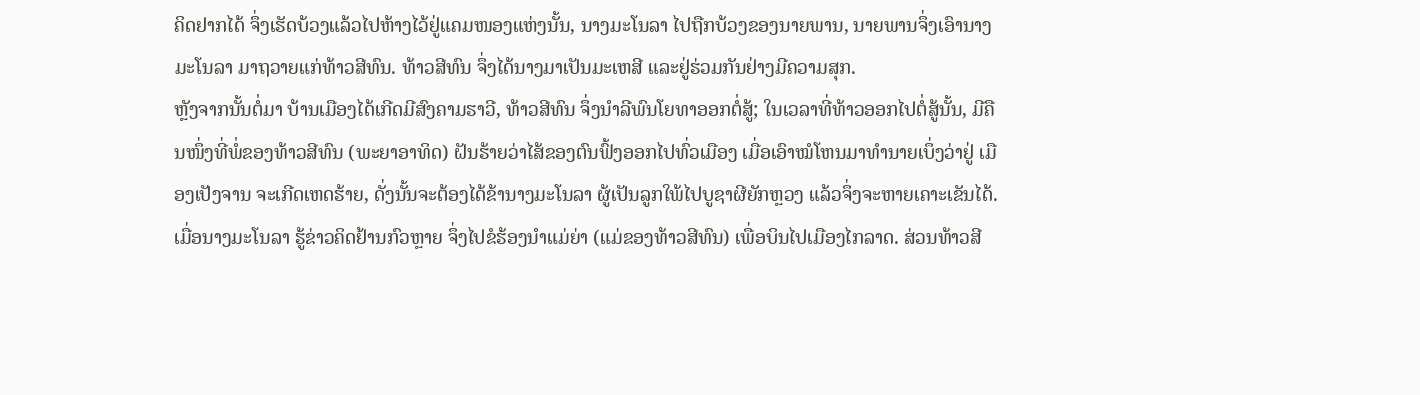ຄິດຢາກໄດ້ ຈຶ່ງເຮັດບ້ວງແລ້ວໄປຫ້າງໄວ້ຢູ່ແຄມໜອງແຫ່ງນັ້ນ, ນາງມະໂນລາ ໄປຖືກບ້ວງຂອງນາຍພານ, ນາຍພານຈຶ່ງເອົານາງມະໂນລາ ມາຖວາຍແກ່ທ້າວສີທົນ. ທ້າວສີທົນ ຈຶ່ງໄດ້ນາງມາເປັນມະເຫສີ ແລະຢູ່ຮ່ວມກັນຢ່າງມີຄວາມສຸກ.
ຫຼັງຈາກນັ້ນຕໍ່ມາ ບ້ານເມືອງໄດ້ເກີດມີສົງຄາມຮາວີ, ທ້າວສີທົນ ຈຶ່ງນຳລີພົນໂຍທາອອກຕໍ່ສູ້; ໃນເວລາທີ່ທ້າວອອກໄປຕໍ່ສູ້ນັ້ນ, ມີຄືນໜຶ່ງທີ່ພໍ່ຂອງທ້າວສີທົນ (ພະຍາອາທິດ) ຝັນຮ້າຍວ່າໄສ້ຂອງຕົນຟົ້ງອອກໄປທົ່ວເມືອງ ເມື່ອເອົາໝໍໂຫນມາທຳນາຍເບຶ່ງວ່າຢູ່ ເມືອງເປັງຈານ ຈະເກີດເຫດຮ້າຍ, ດັ່ງນັ້ນຈະຕ້ອງໄດ້ຂ້ານາງມະໂນລາ ຜູ້ເປັນລູກໃພ້ໄປບູຊາຜີຍັກຫຼວງ ແລ້ວຈຶ່ງຈະຫາຍເຄາະເຂັນໄດ້. ເມື່ອນາງມະໂນລາ ຮູ້ຂ່າວຄິດຢ້ານກົວຫຼາຍ ຈຶ່ງໄປຂໍຮ້ອງນຳແມ່ຍ່າ (ແມ່ຂອງທ້າວສີທົນ) ເພື່ອບິນໄປເມືອງໄກລາດ. ສ່ວນທ້າວສີ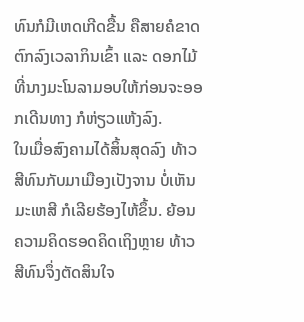ທົນກໍມີເຫດເກີດຂື້ນ ຄືສາຍຄໍຂາດຕົກລົງເວລາກິນເຂົ້າ ແລະ ດອກໄມ້ທີ່ນາງມະໂນລາມອບໃຫ້ກ່ອນຈະອອກເດີນທາງ ກໍຫ່ຽວແຫ້ງລົງ.
ໃນເມື່ອສົງຄາມໄດ້ສິ້ນສຸດລົງ ທ້າວສີທົນກັບມາເມືອງເປັງຈານ ບໍ່ເຫັນມະເຫສີ ກໍເລີຍຮ້ອງໄຫ້ຂຶ້ນ. ຍ້ອນຄວາມຄິດຮອດຄິດເຖິງຫຼາຍ ທ້າວສີທົນຈຶ່ງຕັດສິນໃຈ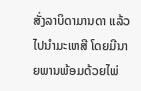ສັ່ງລາບິດາມານດາ ແລ້ວໄປນຳມະເຫສີ ໂດຍມີນາຍພານພ້ອມດ້ວຍໄພ່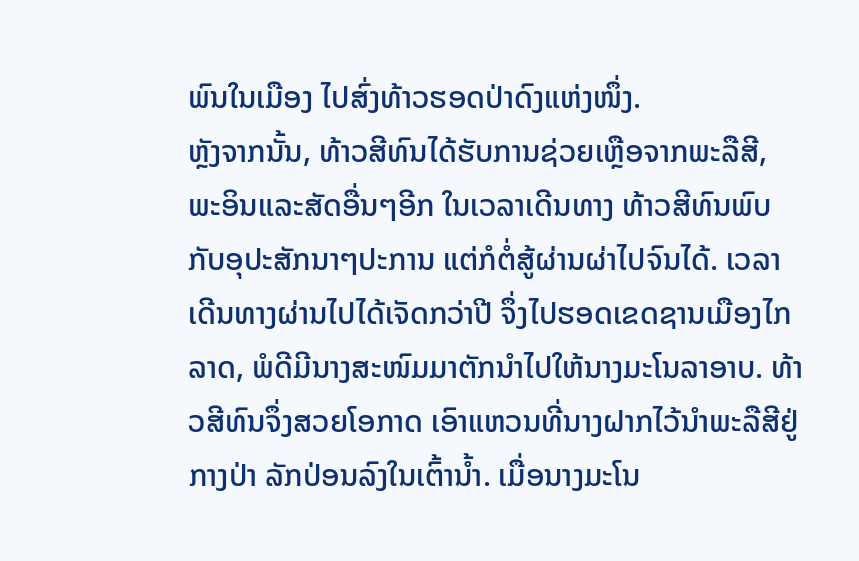ພົນໃນເມືອງ ໄປສົ່ງທ້າວຮອດປ່າດົງແຫ່ງໜຶ່ງ.
ຫຼັງຈາກນັ້ນ, ທ້າວສີທົນໄດ້ຮັບການຊ່ວຍເຫຼືອຈາກພະລືສີ, ພະອິນແລະສັດອື່ນໆອີກ ໃນເວລາເດີນທາງ ທ້າວສີທົນພົບກັບອຸປະສັກນາໆປະການ ແຕ່ກໍຕໍ່ສູ້ຜ່ານຜ່າໄປຈົນໄດ້. ເວລາເດີນທາງຜ່ານໄປໄດ້ເຈັດກວ່າປີ ຈຶ່ງໄປຮອດເຂດຊານເມືອງໄກລາດ, ພໍດີມີນາງສະໜົມມາຕັກນຳໄປໃຫ້ນາງມະໂນລາອາບ. ທ້າວສີທົນຈຶ່ງສວຍໂອກາດ ເອົາແຫວນທີ່ນາງຝາກໄວ້ນຳພະລືສີຢູ່ກາງປ່າ ລັກປ່ອນລົງໃນເຕົ້ານ້ຳ. ເມື່ອນາງມະໂນ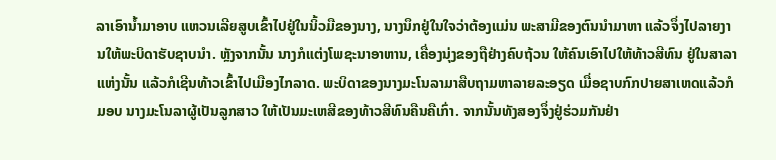ລາເອົານ້ຳມາອາບ ແຫວນເລີຍສູບເຂົ້າໄປຢູ່ໃນນິ້ວມືຂອງນາງ, ນາງນຶກຢູ່ໃນໃຈວ່າຕ້ອງແມ່ນ ພະສາມີຂອງຕົນນຳມາຫາ ແລ້ວຈຶ່ງໄປລາຍງານໃຫ້ພະບິດາຮັບຊາບນຳ. ຫຼັງຈາກນັ້ນ ນາງກໍແຕ່ງໂພຊະນາອາຫານ, ເຄື່ອງນຸ່ງຂອງຖືຢ່າງຄົບຖ້ວນ ໃຫ້ຄົນເອົາໄປໃຫ້ທ້າວສີທົນ ຢູ່ໃນສາລາແຫ່ງນັ້ນ ແລ້ວກໍເຊີນທ້າວເຂົ້າໄປເມືອງໄກລາດ. ພະບິດາຂອງນາງມະໂນລາມາສືບຖາມຫາລາຍລະອຽດ ເມື່ອຊາບກົກປາຍສາເຫດແລ້ວກໍມອບ ນາງມະໂນລາຜູ້ເປັນລູກສາວ ໃຫ້ເປັນມະເຫສີຂອງທ້າວສີທົນຄືນຄືເກົ່າ. ຈາກນັ້ນທັງສອງຈຶ່ງຢູ່ຮ່ວມກັນຢ່າ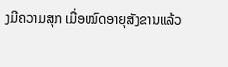ງມີຄວາມສຸກ ເມື່ອໝົດອາຍຸສັງຂານແລ້ວ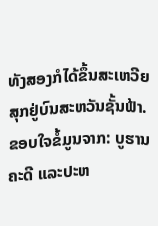ທັງສອງກໍໄດ້ຂຶ້ນສະເຫວີຍສຸກຢູ່ບົນສະຫວັນຊັ້ນຟ້າ.
ຂອບໃຈຂໍ້ມູນຈາກ: ບູຮານຄະດີ ແລະປະຫ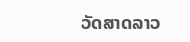ວັດສາດລາວ